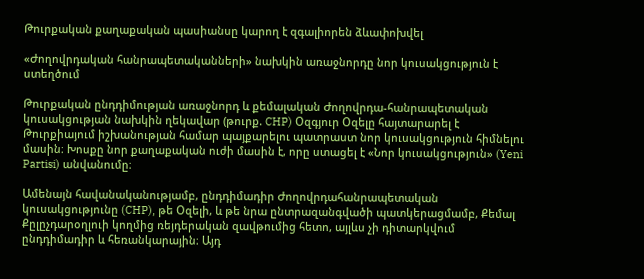Թուրքական քաղաքական պասիանսը կարող է զգալիորեն ձևափոխվել

«Ժողովրդական հանրապետականների» նախկին առաջնորդը նոր կուսակցություն է ստեղծում

Թուրքական ընդդիմության առաջնորդ և քեմալական Ժողովրդա-հանրապետական կուսակցության նախկին ղեկավար (թուրք. CHP) Օզգյուր Օզելը հայտարարել է Թուրքիայում իշխանության համար պայքարելու պատրաստ նոր կուսակցություն հիմնելու մասին։ Խոսքը նոր քաղաքական ուժի մասին է, որը ստացել է «Նոր կուսակցություն» (Yeni Partisi) անվանումը։

Ամենայն հավանականությամբ, ընդդիմադիր Ժողովրդահանրապետական կուսակցությունը (CHP), թե Օզելի, և թե նրա ընտրազանգվածի պատկերացմամբ, Քեմալ Քըլըչդարօղլուի կողմից ռեյդերական զավթումից հետո, այլևս չի դիտարկվում ընդդիմադիր և հեռանկարային։ Այդ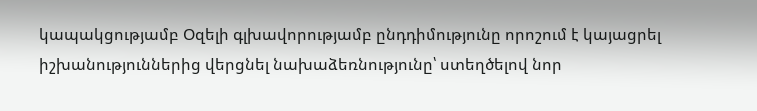կապակցությամբ Օզելի գլխավորությամբ ընդդիմությունը որոշում է կայացրել իշխանություններից վերցնել նախաձեռնությունը՝ ստեղծելով նոր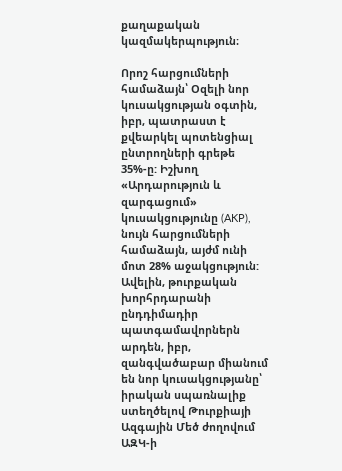քաղաքական կազմակերպություն։

Որոշ հարցումների համաձայն՝ Օզելի նոր կուսակցության օգտին, իբր, պատրաստ է քվեարկել պոտենցիալ ընտրողների գրեթե 35%-ը: Իշխող «Արդարություն և զարգացում» կուսակցությունը (AKP), նույն հարցումների համաձայն, այժմ ունի մոտ 28% աջակցություն: Ավելին, թուրքական խորհրդարանի ընդդիմադիր պատգամավորներն արդեն, իբր, զանգվածաբար միանում են նոր կուսակցությանը՝ իրական սպառնալիք ստեղծելով Թուրքիայի Ազգային Մեծ ժողովում ԱԶԿ-ի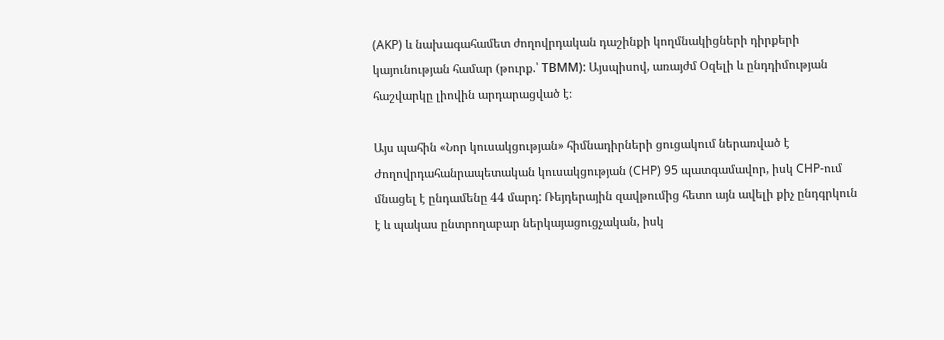(AKP) և նախագահամետ ժողովրդական դաշինքի կողմնակիցների դիրքերի կայունության համար (թուրք.՝ ТВММ): Այսպիսով, առայժմ Օզելի և ընդդիմության հաշվարկը լիովին արդարացված է։

Այս պահին «Նոր կուսակցության» հիմնադիրների ցուցակում ներառված է Ժողովրդահանրապետական կուսակցության (CHP) 95 պատգամավոր, իսկ CHP-ում մնացել է ընդամենը 44 մարդ: Ռեյդերային զավթումից հետո այն ավելի քիչ ընդգրկուն է և պակաս ընտրողաբար ներկայացուցչական, իսկ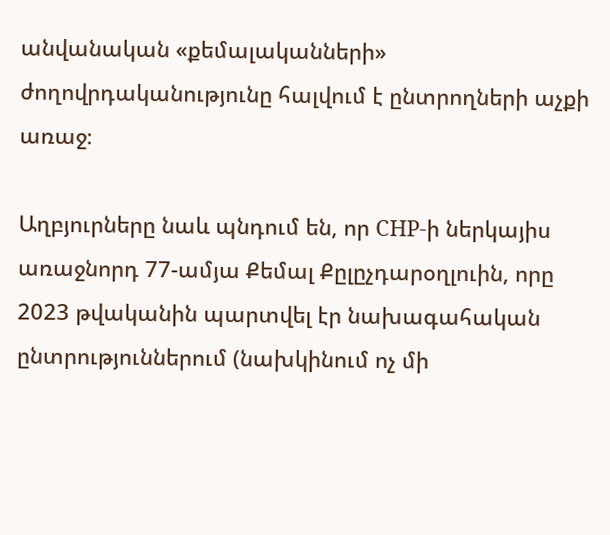անվանական «քեմալականների» ժողովրդականությունը հալվում է ընտրողների աչքի առաջ։

Աղբյուրները նաև պնդում են, որ CHP-ի ներկայիս առաջնորդ 77-ամյա Քեմալ Քըլըչդարօղլուին, որը 2023 թվականին պարտվել էր նախագահական ընտրություններում (նախկինում ոչ մի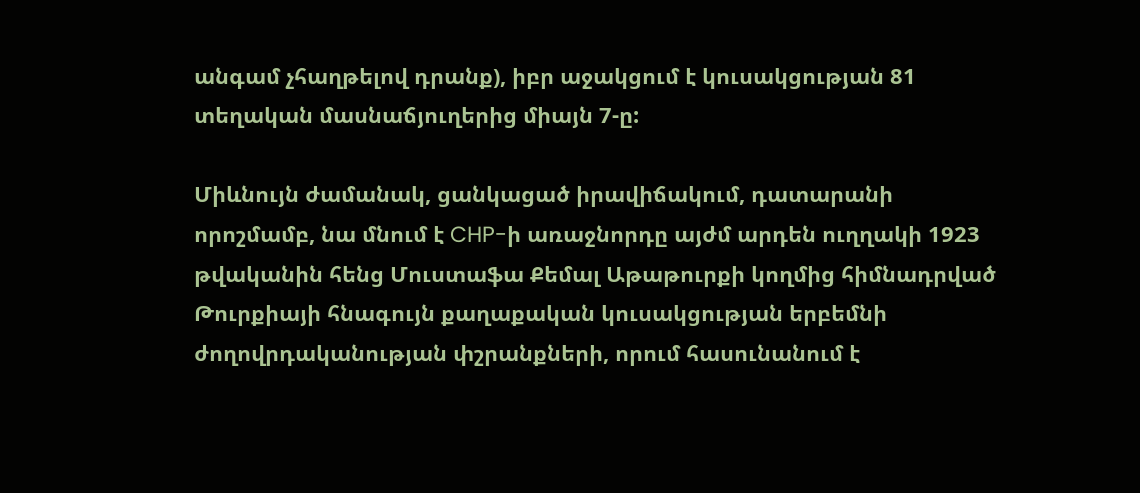անգամ չհաղթելով դրանք), իբր աջակցում է կուսակցության 81 տեղական մասնաճյուղերից միայն 7-ը:

Միևնույն ժամանակ, ցանկացած իրավիճակում, դատարանի որոշմամբ, նա մնում է CHP-ի առաջնորդը այժմ արդեն ուղղակի 1923 թվականին հենց Մուստաֆա Քեմալ Աթաթուրքի կողմից հիմնադրված Թուրքիայի հնագույն քաղաքական կուսակցության երբեմնի ժողովրդականության փշրանքների, որում հասունանում է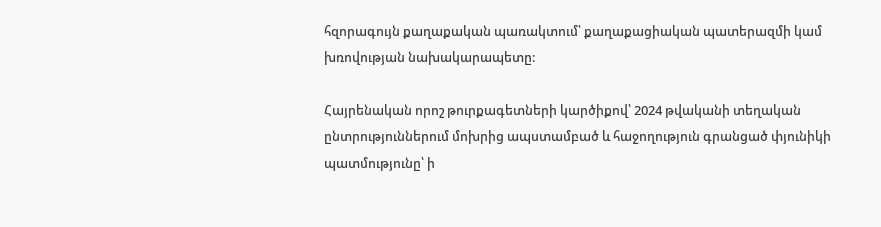հզորագույն քաղաքական պառակտում՝ քաղաքացիական պատերազմի կամ խռովության նախակարապետը:

Հայրենական որոշ թուրքագետների կարծիքով՝ 2024 թվականի տեղական ընտրություններում մոխրից ապստամբած և հաջողություն գրանցած փյունիկի պատմությունը՝ ի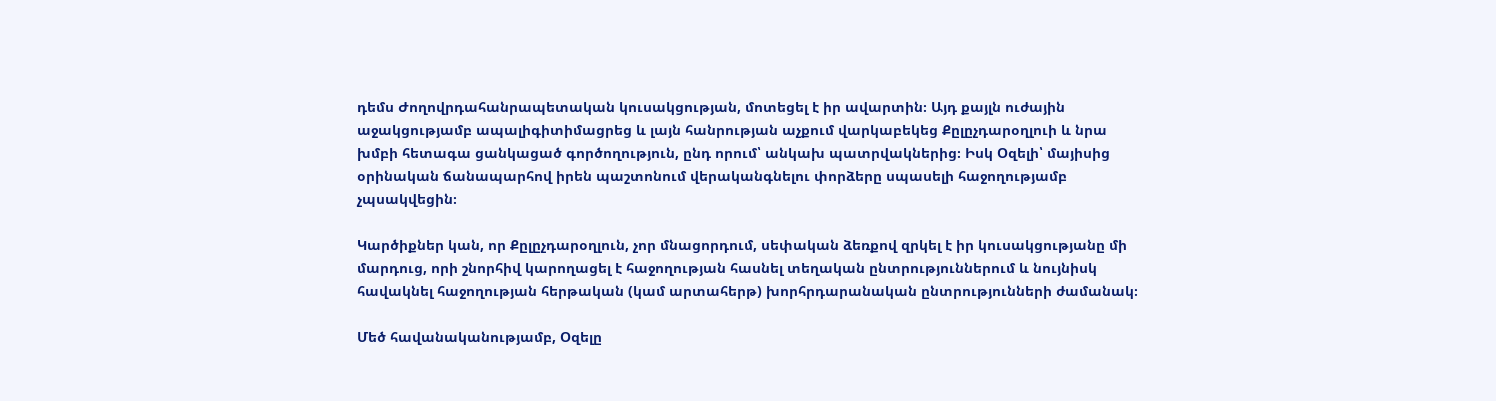դեմս Ժողովրդահանրապետական կուսակցության, մոտեցել է իր ավարտին։ Այդ քայլն ուժային աջակցությամբ ապալիգիտիմացրեց և լայն հանրության աչքում վարկաբեկեց Քըլըչդարօղլուի և նրա խմբի հետագա ցանկացած գործողություն, ընդ որում՝ անկախ պատրվակներից։ Իսկ Օզելի՝ մայիսից օրինական ճանապարհով իրեն պաշտոնում վերականգնելու փորձերը սպասելի հաջողությամբ չպսակվեցին։

Կարծիքներ կան, որ Քըլըչդարօղլուն, չոր մնացորդում, սեփական ձեռքով զրկել է իր կուսակցությանը մի մարդուց, որի շնորհիվ կարողացել է հաջողության հասնել տեղական ընտրություններում և նույնիսկ հավակնել հաջողության հերթական (կամ արտահերթ) խորհրդարանական ընտրությունների ժամանակ։

Մեծ հավանականությամբ, Օզելը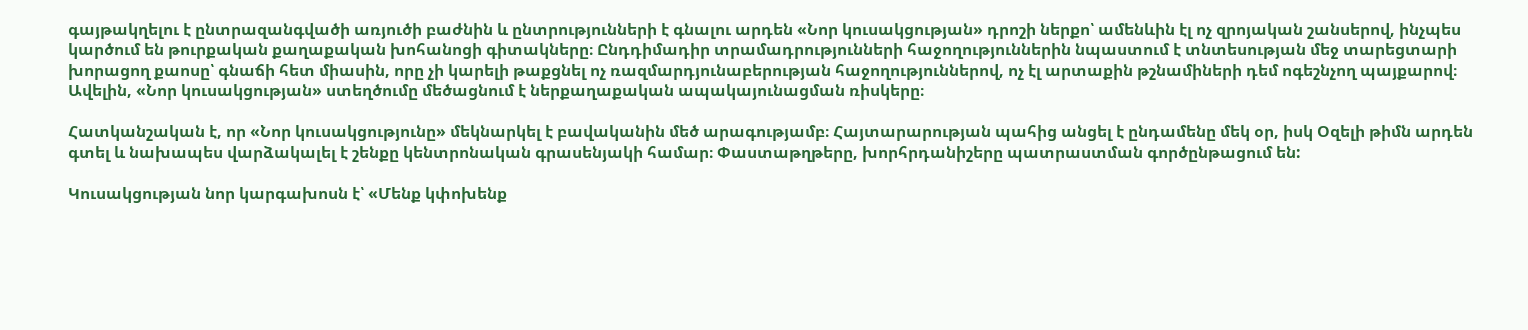գայթակղելու է ընտրազանգվածի առյուծի բաժնին և ընտրությունների է գնալու արդեն «Նոր կուսակցության» դրոշի ներքո՝ ամենևին էլ ոչ զրոյական շանսերով, ինչպես կարծում են թուրքական քաղաքական խոհանոցի գիտակները։ Ընդդիմադիր տրամադրությունների հաջողություններին նպաստում է տնտեսության մեջ տարեցտարի խորացող քաոսը՝ գնաճի հետ միասին, որը չի կարելի թաքցնել ոչ ռազմարդյունաբերության հաջողություններով, ոչ էլ արտաքին թշնամիների դեմ ոգեշնչող պայքարով։ Ավելին, «Նոր կուսակցության» ստեղծումը մեծացնում է ներքաղաքական ապակայունացման ռիսկերը։

Հատկանշական է, որ «Նոր կուսակցությունը» մեկնարկել է բավականին մեծ արագությամբ։ Հայտարարության պահից անցել է ընդամենը մեկ օր, իսկ Օզելի թիմն արդեն գտել և նախապես վարձակալել է շենքը կենտրոնական գրասենյակի համար։ Փաստաթղթերը, խորհրդանիշերը պատրաստման գործընթացում են:

Կուսակցության նոր կարգախոսն է՝ «Մենք կփոխենք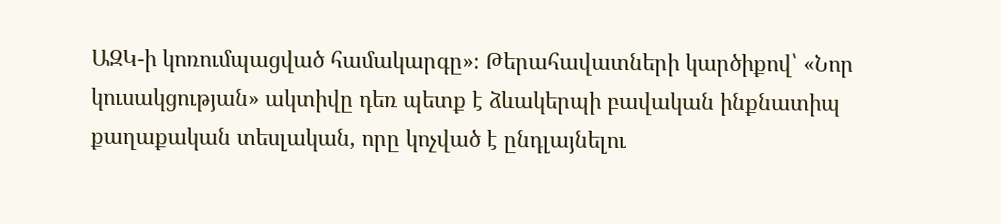ԱԶԿ-ի կոռումպացված համակարգը»։ Թերահավատների կարծիքով՝ «Նոր կուսակցության» ակտիվը դեռ պետք է ձևակերպի բավական ինքնատիպ քաղաքական տեսլական, որը կոչված է ընդլայնելու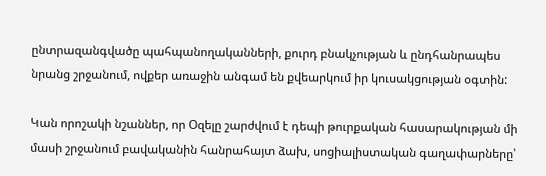ընտրազանգվածը պահպանողականների, քուրդ բնակչության և ընդհանրապես նրանց շրջանում, ովքեր առաջին անգամ են քվեարկում իր կուսակցության օգտին:

Կան որոշակի նշաններ, որ Օզելը շարժվում է դեպի թուրքական հասարակության մի մասի շրջանում բավականին հանրահայտ ձախ, սոցիալիստական գաղափարները՝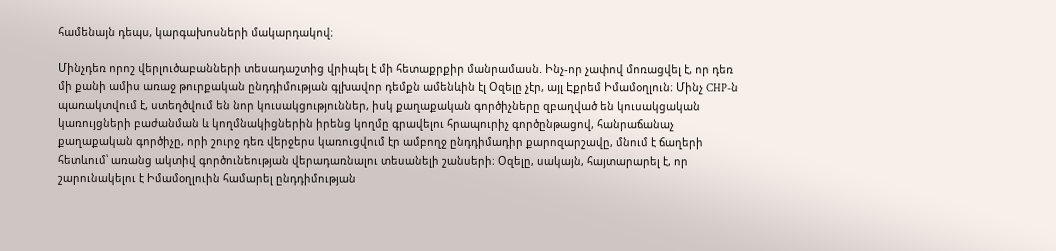համենայն դեպս, կարգախոսների մակարդակով։

Մինչդեռ որոշ վերլուծաբանների տեսադաշտից վրիպել է մի հետաքրքիր մանրամասն. Ինչ-որ չափով մոռացվել է, որ դեռ մի քանի ամիս առաջ թուրքական ընդդիմության գլխավոր դեմքն ամենևին էլ Օզելը չէր, այլ Էքրեմ Իմամօղլուն։ Մինչ CHP-ն պառակտվում է, ստեղծվում են նոր կուսակցություններ, իսկ քաղաքական գործիչները զբաղված են կուսակցական կառույցների բաժանման և կողմնակիցներին իրենց կողմը գրավելու հրապուրիչ գործընթացով, հանրաճանաչ քաղաքական գործիչը, որի շուրջ դեռ վերջերս կառուցվում էր ամբողջ ընդդիմադիր քարոզարշավը, մնում է ճաղերի հետևում՝ առանց ակտիվ գործունեության վերադառնալու տեսանելի շանսերի։ Օզելը, սակայն, հայտարարել է, որ շարունակելու է Իմամօղլուին համարել ընդդիմության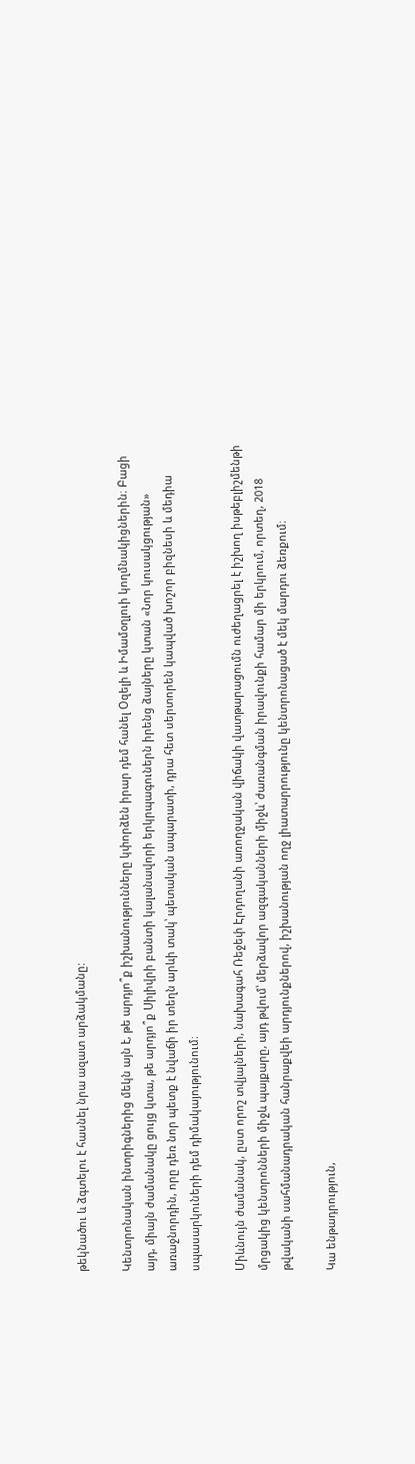թեկնածու և ձգտելու է հասնել նրա ազատ արձակմանը:

Կենտրոնական ինտրիգներից մեկն այն է, թե արդյո՞ք իշխանությունները կփորձեն իրար դեմ հանել Օզելի և Իմամօղլուի կողմնակիցներին։ Բացի այդ, միայն ժամանակը ցույց կտա, թե արդյո՞ք Սիլիվրի բանտի կալանավորի երկրպագուներն իրենց ձայները կտան «Նոր կուսակցության» առաջնորդին, որը դեռ նոր պետք է նվաճի իր տեղն արևի տակ՝ պետական ապարատի, դրա հետ սերտորեն կապված խոշոր բիզնեսի և մեդիա սպասարկուների դեմ դիմակայությունում։

Միևնույն ժամանակ, ըստ որոշ տվյալների, նախագահ Ռեջեփ Էրդողանի առողջական վիճակի վատթարացումն ուժեղացրել է իշխող իսթեբլիշմենթի մրցակից կենտրոնների միջև պայքարը, այդ թվում՝ մերձավոր ազգականների միջև՝ ժառանգման իրավունքի համար մի երկրում, որտեղ, 2018 թվականի սահմանադրական հանրաքվեի արդյունքներով, իշխանության ողջ լիատարրությունը կենտրոնացած է մեկ մարդու ձեռքում։

Կա ենթադրություն,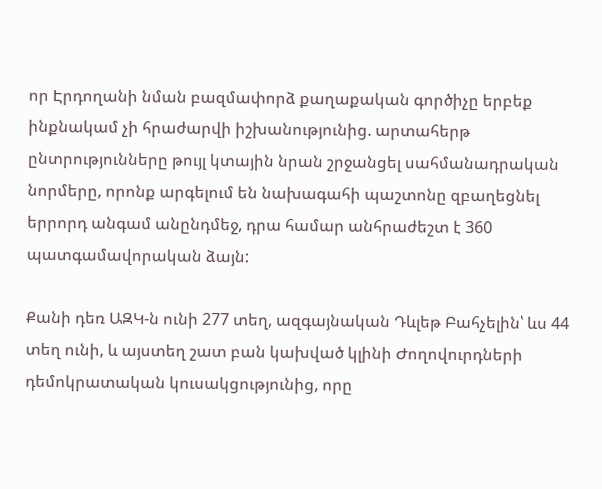որ Էրդողանի նման բազմափորձ քաղաքական գործիչը երբեք ինքնակամ չի հրաժարվի իշխանությունից. արտահերթ ընտրությունները թույլ կտային նրան շրջանցել սահմանադրական նորմերը, որոնք արգելում են նախագահի պաշտոնը զբաղեցնել երրորդ անգամ անընդմեջ, դրա համար անհրաժեշտ է 360 պատգամավորական ձայն:

Քանի դեռ ԱԶԿ-ն ունի 277 տեղ, ազգայնական Դևլեթ Բահչելին՝ ևս 44 տեղ ունի, և այստեղ շատ բան կախված կլինի Ժողովուրդների դեմոկրատական կուսակցությունից, որը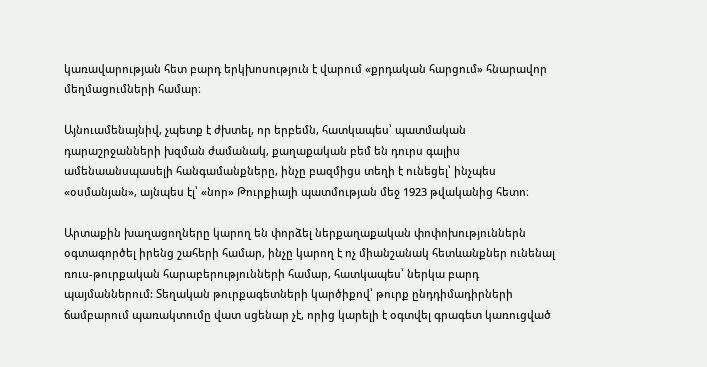կառավարության հետ բարդ երկխոսություն է վարում «քրդական հարցում» հնարավոր մեղմացումների համար։

Այնուամենայնիվ, չպետք է ժխտել, որ երբեմն, հատկապես՝ պատմական դարաշրջանների խզման ժամանակ, քաղաքական բեմ են դուրս գալիս ամենաանսպասելի հանգամանքները, ինչը բազմիցս տեղի է ունեցել՝ ինչպես «օսմանյան», այնպես էլ՝ «նոր» Թուրքիայի պատմության մեջ 1923 թվականից հետո։

Արտաքին խաղացողները կարող են փորձել ներքաղաքական փոփոխություններն օգտագործել իրենց շահերի համար, ինչը կարող է ոչ միանշանակ հետևանքներ ունենալ ռուս-թուրքական հարաբերությունների համար, հատկապես՝ ներկա բարդ պայմաններում: Տեղական թուրքագետների կարծիքով՝ թուրք ընդդիմադիրների ճամբարում պառակտումը վատ սցենար չէ, որից կարելի է օգտվել գրագետ կառուցված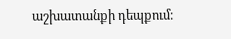աշխատանքի դեպքում։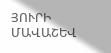ՅՈՒՐԻ ՄԱՎԱՇԵՎ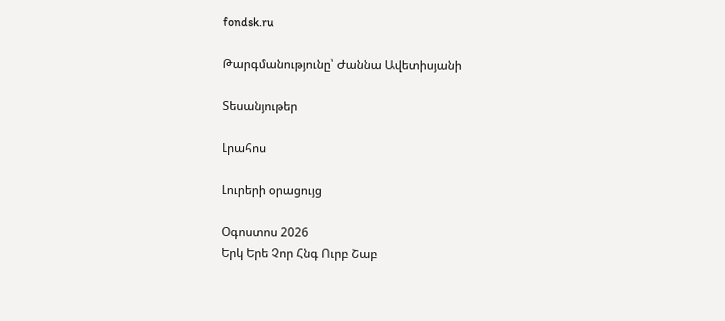fondsk.ru

Թարգմանությունը՝ Ժաննա Ավետիսյանի

Տեսանյութեր

Լրահոս

Լուրերի օրացույց

Օգոստոս 2026
Երկ Երե Չոր Հնգ Ուրբ Շաբ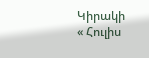Կիրակի
« Հուլիս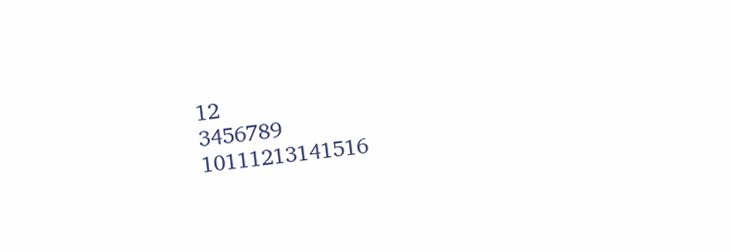12
3456789
10111213141516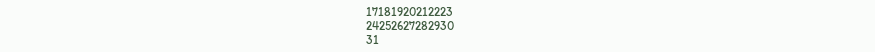17181920212223
24252627282930
31